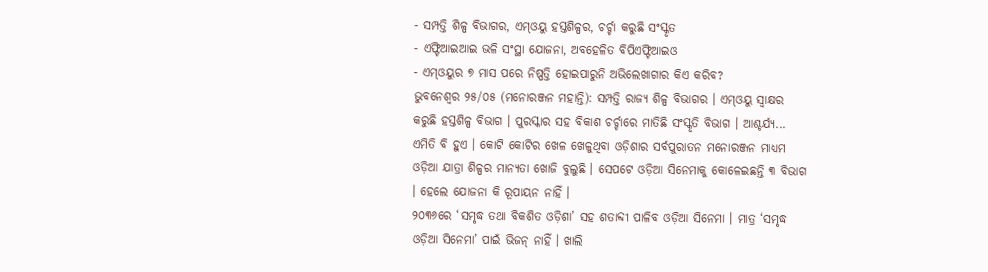- ସମ୍ପତ୍ତି ଶିଳ୍ପ ବିଭାଗର, ଏମ୍ଓୟୁ ହସ୍ତଶିଳ୍ପର, ଚର୍ଚ୍ଚା କରୁଛି ସଂସ୍କୃତ
- ଏଫ୍ଟିଆଇଆଇ ଭଳି ସଂସ୍ଥା ଯୋଜନା, ଅବହେଳିତ ବିପିଏଫ୍ଟିଆଇଓ
- ଏମ୍ଓୟୁର ୭ ମାସ ପରେ ନିଷ୍ପତ୍ତି ହୋଇପାରୁନି ଅଭିଲେଖାଗାର କିଏ କରିବ?
ଭୁବନେଶ୍ୱର ୨୫/୦୫ (ମନୋରଞ୍ଜନ ମହାନ୍ତି): ସମ୍ପତ୍ତି ରାଜ୍ୟ ଶିଳ୍ପ ବିଭାଗର । ଏମ୍ଓୟୁ ସ୍ୱାକ୍ଷର କରୁଛି ହସ୍ତଶିଳ୍ପ ବିଭାଗ । ପୁରସ୍କାର ସହ ବିକାଶ ଚର୍ଚ୍ଚାରେ ମାତିଛି ସଂସ୍କୃତି ବିଭାଗ । ଆଶ୍ଚର୍ଯ୍ୟ... ଏମିତି ବି ହୁଏ । କୋଟି କୋଟିର ଖେଳ ଖେଳୁଥିବା ଓଡ଼ିଶାର ସର୍ବପୁରାତନ ମନୋରଞ୍ଜନ ମାଧ୍ୟମ ଓଡ଼ିଆ ଯାତ୍ରା ଶିଳ୍ପର ମାନ୍ୟତା ଖୋଜି ବୁଲୁଛି । ସେପଟେ ଓଡ଼ିଆ ସିନେମାକୁ କୋଳେଇଛନ୍ତି ୩ ବିଭାଗ । ହେଲେ ଯୋଜନା କି ରୂପାୟନ ନାହିଁ ।
୨୦୩୬ରେ ‘ସମୃଦ୍ଧ ତଥା ବିକଶିତ ଓଡ଼ିଶା’ ସହ ଶତାବ୍ଦୀ ପାଳିବ ଓଡ଼ିଆ ସିନେମା । ମାତ୍ର ‘ସମୃଦ୍ଧ ଓଡ଼ିଆ ସିନେମା’ ପାଇଁ ଭିଜନ୍ ନାହିଁ । ଖାଲି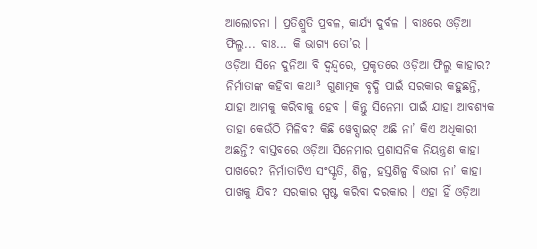ଆଲୋଚନା । ପ୍ରତିଶ୍ରୁତି ପ୍ରବଳ, କାର୍ଯ୍ୟ ଦୁର୍ବଳ । ବାଃରେ ଓଡ଼ିଆ ଫିଲ୍ମ... ବାଃ... କି ଭାଗ୍ୟ ତୋ’ର ।
ଓଡ଼ିଆ ସିନେ ଦୁନିଆ ବି ଦ୍ୱନ୍ଦ୍ୱରେ, ପ୍ରକୃତରେ ଓଡ଼ିଆ ଫିଲ୍ମ କାହାର? ନିର୍ମାତାଙ୍କ କହିବା କଥା³ ଗୁଣାତ୍ମକ ବୃଦ୍ଧି ପାଇଁ ସରକାର କହୁଛନ୍ତି, ଯାହା ଆମକୁ କରିବାକୁ ହେବ । କିନ୍ତୁ ସିନେମା ପାଇଁ ଯାହା ଆବଶ୍ୟକ ତାହା କେଉଁଠି ମିଳିବ? କିଛି ୱେବ୍ସାଇଟ୍ ଅଛି ନା’ କିଏ ଅଧିକାରୀ ଅଛନ୍ତି? ବାସ୍ତବରେ ଓଡ଼ିଆ ସିନେମାର ପ୍ରଶାସନିକ ନିୟନ୍ତ୍ରଣ କାହା ପାଖରେ? ନିର୍ମାତାଟିଏ ସଂସ୍କୃତି, ଶିଳ୍ପ, ହସ୍ତଶିଳ୍ପ ବିଭାଗ ନା’ କାହା ପାଖକୁ ଯିବ? ସରକାର ସ୍ପଷ୍ଟ କରିବା ଦରକାର । ଏହା ହିଁ ଓଡ଼ିଆ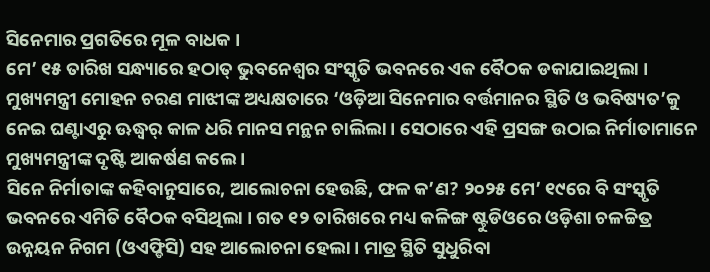ସିନେମାର ପ୍ରଗତିରେ ମୂଳ ବାଧକ ।
ମେ’ ୧୫ ତାରିଖ ସନ୍ଧ୍ୟାରେ ହଠାତ୍ ଭୁବନେଶ୍ୱର ସଂସ୍କୃତି ଭବନରେ ଏକ ବୈଠକ ଡକାଯାଇଥିଲା । ମୁଖ୍ୟମନ୍ତ୍ରୀ ମୋହନ ଚରଣ ମାଝୀଙ୍କ ଅଧ୍ୟକ୍ଷତାରେ ‘ଓଡ଼ିଆ ସିନେମାର ବର୍ତ୍ତମାନର ସ୍ଥିତି ଓ ଭବିଷ୍ୟତ’କୁ ନେଇ ଘଣ୍ଟାଏରୁ ଊଦ୍ଧ୍ୱର୍ କାଳ ଧରି ମାନସ ମନ୍ଥନ ଚାଲିଲା । ସେଠାରେ ଏହି ପ୍ରସଙ୍ଗ ଉଠାଇ ନିର୍ମାତାମାନେ ମୁଖ୍ୟମନ୍ତ୍ରୀଙ୍କ ଦୃଷ୍ଟି ଆକର୍ଷଣ କଲେ ।
ସିନେ ନିର୍ମାତାଙ୍କ କହିବାନୁସାରେ, ଆଲୋଚନା ହେଉଛି, ଫଳ କ’ଣ? ୨୦୨୫ ମେ’ ୧୯ରେ ବି ସଂସ୍କୃତି ଭବନରେ ଏମିତି ବୈଠକ ବସିଥିଲା । ଗତ ୧୨ ତାରିଖରେ ମଧ୍ୟ କଳିଙ୍ଗ ଷ୍ଟୁଡିଓରେ ଓଡ଼ିଶା ଚଳଚ୍ଚିତ୍ର ଉନ୍ନୟନ ନିଗମ (ଓଏଫ୍ଡିସି) ସହ ଆଲୋଚନା ହେଲା । ମାତ୍ର ସ୍ଥିତି ସୁଧୁରିବା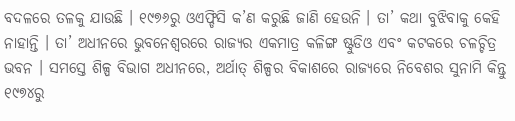ବଦଳରେ ତଳକୁ ଯାଉଛି । ୧୯୭୬ରୁ ଓଏଫ୍ଡିସି କ’ଣ କରୁଛି ଜାଣି ହେଉନି । ତା’ କଥା ବୁଝିବାକୁ କେହି ନାହାନ୍ତି । ତା’ ଅଧୀନରେ ଭୁବନେଶ୍ୱରରେ ରାଜ୍ୟର ଏକମାତ୍ର କଳିଙ୍ଗ ଷ୍ଟୁଡିଓ ଏବଂ କଟକରେ ଚଳଚ୍ଚିତ୍ର ଭବନ । ସମସ୍ତେ ଶିଳ୍ପ ବିଭାଗ ଅଧୀନରେ, ଅର୍ଥାତ୍ ଶିଳ୍ପର ବିକାଶରେ ରାଜ୍ୟରେ ନିବେଶର ସୁନାମି କିନ୍ତୁ ୧୯୭୪ରୁ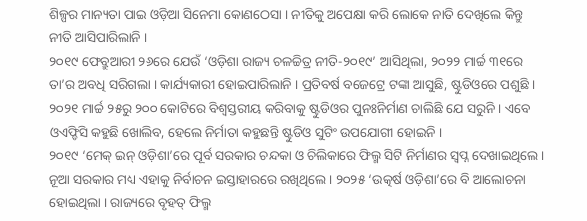ଶିଳ୍ପର ମାନ୍ୟତା ପାଇ ଓଡ଼ିଆ ସିନେମା କୋଣଠେସା । ନୀତିକୁ ଅପେକ୍ଷା କରି ଲୋକେ ନାତି ଦେଖିଲେ କିନ୍ତୁ ନୀତି ଆସିପାରିଲାନି ।
୨୦୧୯ ଫେବ୍ରୁଆରୀ ୨୬ରେ ଯେଉଁ ‘ଓଡ଼ିଶା ରାଜ୍ୟ ଚଳଚ୍ଚିତ୍ର ନୀତି-୨୦୧୯’ ଆସିଥିଲା, ୨୦୨୨ ମାର୍ଚ୍ଚ ୩୧ରେ ତା’ର ଅବଧି ସରିଗଲା । କାର୍ଯ୍ୟକାରୀ ହୋଇପାରିଲାନି । ପ୍ରତିବର୍ଷ ବଜେଟ୍ରେ ଟଙ୍କା ଆସୁଛି, ଷ୍ଟୁଡିଓରେ ପଶୁଛି । ୨୦୨୧ ମାର୍ଚ୍ଚ ୨୫ରୁ ୨୦୦ କୋଟିରେ ବିଶ୍ୱସ୍ତରୀୟ କରିବାକୁ ଷ୍ଟୁଡିଓର ପୁନଃନିର୍ମାଣ ଚାଲିଛି ଯେ ସରୁନି । ଏବେ ଓଏଫ୍ଡିସି କହୁଛି ଖୋଲିବ, ହେଲେ ନିର୍ମାତା କହୁଛନ୍ତି ଷ୍ଟୁଡିଓ ସୁଟିଂ ଉପଯୋଗୀ ହୋଇନି ।
୨୦୧୯ ‘ମେକ୍ ଇନ୍ ଓଡ଼ିଶା’ରେ ପୂର୍ବ ସରକାର ଚନ୍ଦକା ଓ ଚିଲିକାରେ ଫିଲ୍ମ ସିଟି ନିର୍ମାଣର ସ୍ୱପ୍ନ ଦେଖାଇଥିଲେ । ନୂଆ ସରକାର ମଧ୍ୟ ଏହାକୁ ନିର୍ବାଚନ ଇସ୍ତାହାରରେ ରଖିଥିଲେ । ୨୦୨୫ ‘ଉତ୍କର୍ଷ ଓଡ଼ିଶା’ରେ ବି ଆଲୋଚନା ହୋଇଥିଲା । ରାଜ୍ୟରେ ବୃହତ୍ ଫିଲ୍ମ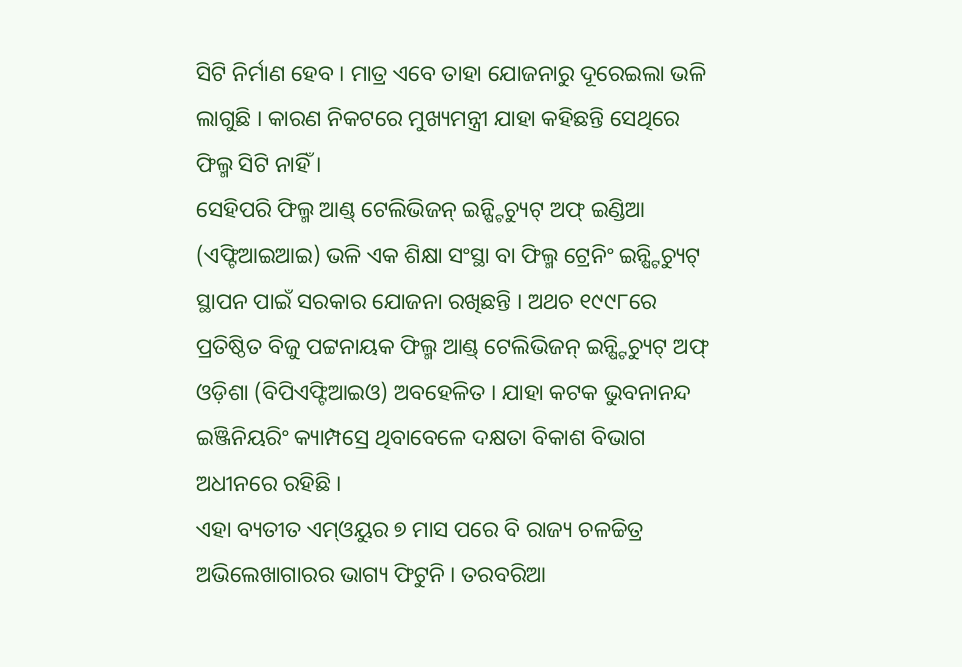ସିଟି ନିର୍ମାଣ ହେବ । ମାତ୍ର ଏବେ ତାହା ଯୋଜନାରୁ ଦୂରେଇଲା ଭଳି ଲାଗୁଛି । କାରଣ ନିକଟରେ ମୁଖ୍ୟମନ୍ତ୍ରୀ ଯାହା କହିଛନ୍ତି ସେଥିରେ ଫିଲ୍ମ ସିଟି ନାହିଁ ।
ସେହିପରି ଫିଲ୍ମ ଆଣ୍ଡ୍ ଟେଲିଭିଜନ୍ ଇନ୍ଷ୍ଟିଚ୍ୟୁଟ୍ ଅଫ୍ ଇଣ୍ଡିଆ (ଏଫ୍ଟିଆଇଆଇ) ଭଳି ଏକ ଶିକ୍ଷା ସଂସ୍ଥା ବା ଫିଲ୍ମ ଟ୍ରେନିଂ ଇନ୍ଷ୍ଟିଚ୍ୟୁଟ୍ ସ୍ଥାପନ ପାଇଁ ସରକାର ଯୋଜନା ରଖିଛନ୍ତି । ଅଥଚ ୧୯୯୮ରେ ପ୍ରତିଷ୍ଠିତ ବିଜୁ ପଟ୍ଟନାୟକ ଫିଲ୍ମ ଆଣ୍ଡ୍ ଟେଲିଭିଜନ୍ ଇନ୍ଷ୍ଟିଚ୍ୟୁଟ୍ ଅଫ୍ ଓଡ଼ିଶା (ବିପିଏଫ୍ଟିଆଇଓ) ଅବହେଳିତ । ଯାହା କଟକ ଭୁବନାନନ୍ଦ ଇଞ୍ଜିନିୟରିଂ କ୍ୟାମ୍ପସ୍ରେ ଥିବାବେଳେ ଦକ୍ଷତା ବିକାଶ ବିଭାଗ ଅଧୀନରେ ରହିଛି ।
ଏହା ବ୍ୟତୀତ ଏମ୍ଓୟୁର ୭ ମାସ ପରେ ବି ରାଜ୍ୟ ଚଳଚ୍ଚିତ୍ର ଅଭିଲେଖାଗାରର ଭାଗ୍ୟ ଫିଟୁନି । ତରବରିଆ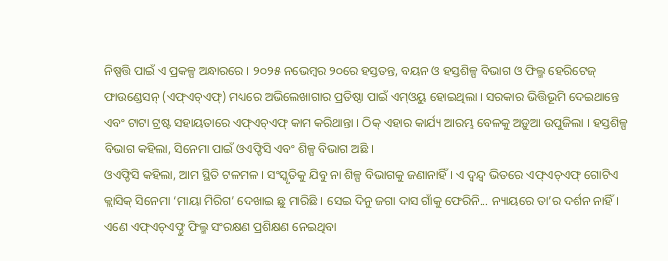ନିଷ୍ପତ୍ତି ପାଇଁ ଏ ପ୍ରକଳ୍ପ ଅନ୍ଧାରରେ । ୨୦୨୫ ନଭେମ୍ବର ୨୦ରେ ହସ୍ତତନ୍ତ, ବୟନ ଓ ହସ୍ତଶିଳ୍ପ ବିଭାଗ ଓ ଫିଲ୍ମ ହେରିଟେଜ୍ ଫାଉଣ୍ଡେସନ୍ (ଏଫ୍ଏଚ୍ଏଫ୍) ମଧ୍ୟରେ ଅଭିଲେଖାଗାର ପ୍ରତିଷ୍ଠା ପାଇଁ ଏମ୍ଓୟୁ ହୋଇଥିଲା । ସରକାର ଭିତ୍ତିଭୂମି ଦେଇଥାନ୍ତେ ଏବଂ ଟାଟା ଟ୍ରଷ୍ଟ ସହାୟତାରେ ଏଫ୍ଏଚ୍ଏଫ୍ କାମ କରିଥାନ୍ତା । ଠିକ୍ ଏହାର କାର୍ଯ୍ୟ ଆରମ୍ଭ ବେଳକୁ ଅଡ଼ୁଆ ଉପୁଜିଲା । ହସ୍ତଶିଳ୍ପ ବିଭାଗ କହିଲା, ସିନେମା ପାଇଁ ଓଏଫ୍ଡିସି ଏବଂ ଶିଳ୍ପ ବିଭାଗ ଅଛି ।
ଓଏଫ୍ଡିସି କହିଲା, ଆମ ସ୍ଥିତି ଟଳମଳ । ସଂସ୍କୃତିକୁ ଯିବୁ ନା ଶିଳ୍ପ ବିଭାଗକୁ ଜଣାନାହିଁ । ଏ ଦ୍ୱନ୍ଦ୍ୱ ଭିତରେ ଏଫ୍ଏଚ୍ଏଫ୍ ଗୋଟିଏ କ୍ଲାସିକ୍ ସିନେମା ‘ମାୟା ମିରିଗ’ ଦେଖାଇ ଛୁ ମାରିଛି । ସେଇ ଦିନୁ ଜଗା ଦାସ ଗାଁକୁ ଫେରିନି... ନ୍ୟାୟରେ ତା’ର ଦର୍ଶନ ନାହିଁ । ଏଣେ ଏଫ୍ଏଚ୍ଏଫ୍ଠୁ ଫିଲ୍ମ ସଂରକ୍ଷଣ ପ୍ରଶିକ୍ଷଣ ନେଇଥିବା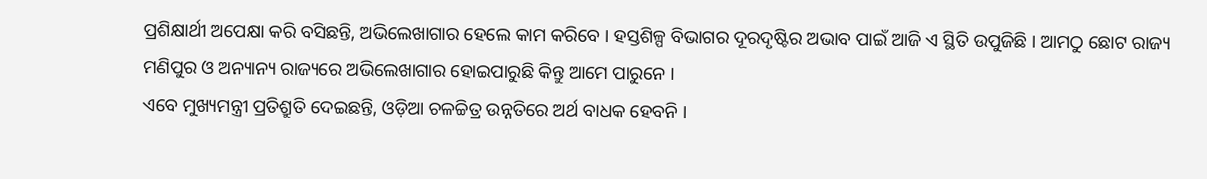ପ୍ରଶିକ୍ଷାର୍ଥୀ ଅପେକ୍ଷା କରି ବସିଛନ୍ତି, ଅଭିଲେଖାଗାର ହେଲେ କାମ କରିବେ । ହସ୍ତଶିଳ୍ପ ବିଭାଗର ଦୂରଦୃଷ୍ଟିର ଅଭାବ ପାଇଁ ଆଜି ଏ ସ୍ଥିତି ଉପୁଜିଛି । ଆମଠୁ ଛୋଟ ରାଜ୍ୟ ମଣିପୁର ଓ ଅନ୍ୟାନ୍ୟ ରାଜ୍ୟରେ ଅଭିଲେଖାଗାର ହୋଇପାରୁଛି କିନ୍ତୁ ଆମେ ପାରୁନେ ।
ଏବେ ମୁଖ୍ୟମନ୍ତ୍ରୀ ପ୍ରତିଶ୍ରୁତି ଦେଇଛନ୍ତି, ଓଡ଼ିଆ ଚଳଚ୍ଚିତ୍ର ଉନ୍ନତିରେ ଅର୍ଥ ବାଧକ ହେବନି ।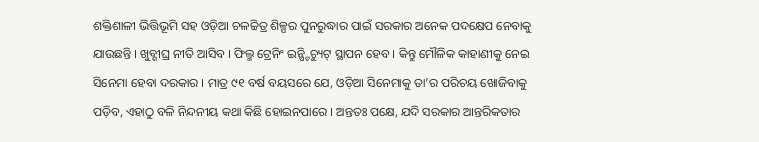ଶକ୍ତିଶାଳୀ ଭିତ୍ତିଭୂମି ସହ ଓଡ଼ିଆ ଚଳଚ୍ଚିତ୍ର ଶିଳ୍ପର ପୁନରୁଦ୍ଧାର ପାଇଁ ସରକାର ଅନେକ ପଦକ୍ଷେପ ନେବାକୁ ଯାଉଛନ୍ତି । ଖୁବ୍ଶୀଘ୍ର ନୀତି ଆସିବ । ଫିଲ୍ମ ଟ୍ରେନିଂ ଇନ୍ଷ୍ଟିଚ୍ୟୁଟ୍ ସ୍ଥାପନ ହେବ । କିନ୍ତୁ ମୌଳିକ କାହାଣୀକୁ ନେଇ ସିନେମା ହେବା ଦରକାର । ମାତ୍ର ୯୧ ବର୍ଷ ବୟସରେ ଯେ, ଓଡ଼ିଆ ସିନେମାକୁ ତା’ର ପରିଚୟ ଖୋଜିବାକୁ ପଡ଼ିବ, ଏହାଠୁ ବଳି ନିନ୍ଦନୀୟ କଥା କିଛି ହୋଇନପାରେ । ଅନ୍ତତଃ ପକ୍ଷେ, ଯଦି ସରକାର ଆନ୍ତରିକତାର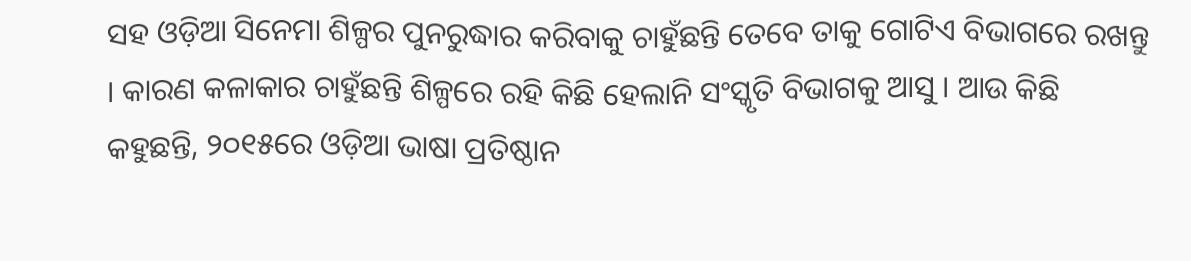ସହ ଓଡ଼ିଆ ସିନେମା ଶିଳ୍ପର ପୁନରୁଦ୍ଧାର କରିବାକୁ ଚାହୁଁଛନ୍ତି ତେବେ ତାକୁ ଗୋଟିଏ ବିଭାଗରେ ରଖନ୍ତୁ । କାରଣ କଳାକାର ଚାହୁଁଛନ୍ତି ଶିଳ୍ପରେ ରହି କିଛି ହେଲାନି ସଂସ୍କୃତି ବିଭାଗକୁ ଆସୁ । ଆଉ କିଛି କହୁଛନ୍ତି, ୨୦୧୫ରେ ଓଡ଼ିଆ ଭାଷା ପ୍ରତିଷ୍ଠାନ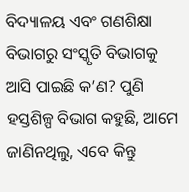ବିଦ୍ୟାଳୟ ଏବଂ ଗଣଶିକ୍ଷା ବିଭାଗରୁ ସଂସ୍କୃତି ବିଭାଗକୁ ଆସି ପାଇଛି କ’ଣ? ପୁଣି ହସ୍ତଶିଳ୍ପ ବିଭାଗ କହୁଛି, ଆମେ ଜାଣିନଥିଲୁ, ଏବେ କିନ୍ତୁ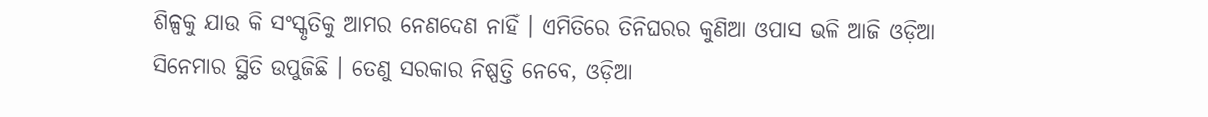ଶିଳ୍ପକୁ ଯାଉ କି ସଂସ୍କୃତିକୁ ଆମର ନେଣଦେଣ ନାହିଁ । ଏମିତିରେ ତିନିଘରର କୁଣିଆ ଓପାସ ଭଳି ଆଜି ଓଡ଼ିଆ ସିନେମାର ସ୍ଥିତି ଉପୁଜିଛି । ତେଣୁ ସରକାର ନିଷ୍ପତ୍ତି ନେବେ, ଓଡ଼ିଆ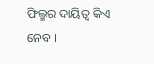ଫିଲ୍ମର ଦାୟିତ୍ୱ କିଏ ନେବ ।